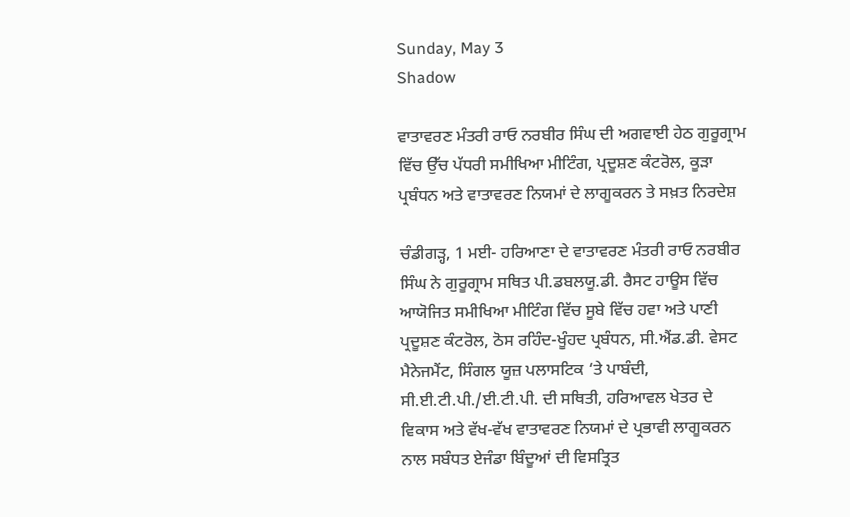Sunday, May 3
Shadow

ਵਾਤਾਵਰਣ ਮੰਤਰੀ ਰਾਓ ਨਰਬੀਰ ਸਿੰਘ ਦੀ ਅਗਵਾਈ ਹੇਠ ਗੁਰੂਗ੍ਰਾਮ ਵਿੱਚ ਉੱਚ ਪੱਧਰੀ ਸਮੀਖਿਆ ਮੀਟਿੰਗ, ਪ੍ਰਦੂਸ਼ਣ ਕੰਟਰੋਲ, ਕੂੜਾ ਪ੍ਰਬੰਧਨ ਅਤੇ ਵਾਤਾਵਰਣ ਨਿਯਮਾਂ ਦੇ ਲਾਗੂਕਰਨ ਤੇ ਸਖ਼ਤ ਨਿਰਦੇਸ਼

ਚੰਡੀਗੜ੍ਹ, 1 ਮਈ- ਹਰਿਆਣਾ ਦੇ ਵਾਤਾਵਰਣ ਮੰਤਰੀ ਰਾਓ ਨਰਬੀਰ ਸਿੰਘ ਨੇ ਗੁਰੂਗ੍ਰਾਮ ਸਥਿਤ ਪੀ.ਡਬਲਯੂ.ਡੀ. ਰੈਸਟ ਹਾਊਸ ਵਿੱਚ ਆਯੋਜਿਤ ਸਮੀਖਿਆ ਮੀਟਿੰਗ ਵਿੱਚ ਸੂਬੇ ਵਿੱਚ ਹਵਾ ਅਤੇ ਪਾਣੀ ਪ੍ਰਦੂਸ਼ਣ ਕੰਟਰੋਲ, ਠੋਸ ਰਹਿੰਦ-ਖੂੰਹਦ ਪ੍ਰਬੰਧਨ, ਸੀ.ਐਂਡ.ਡੀ. ਵੇਸਟ ਮੈਨੇਜਮੈਂਟ, ਸਿੰਗਲ ਯੂਜ਼ ਪਲਾਸਟਿਕ ‘ਤੇ ਪਾਬੰਦੀ, ਸੀ.ਈ.ਟੀ.ਪੀ./ਈ.ਟੀ.ਪੀ. ਦੀ ਸਥਿਤੀ, ਹਰਿਆਵਲ ਖੇਤਰ ਦੇ ਵਿਕਾਸ ਅਤੇ ਵੱਖ-ਵੱਖ ਵਾਤਾਵਰਣ ਨਿਯਮਾਂ ਦੇ ਪ੍ਰਭਾਵੀ ਲਾਗੂਕਰਨ ਨਾਲ ਸਬੰਧਤ ਏਜੰਡਾ ਬਿੰਦੂਆਂ ਦੀ ਵਿਸਤ੍ਰਿਤ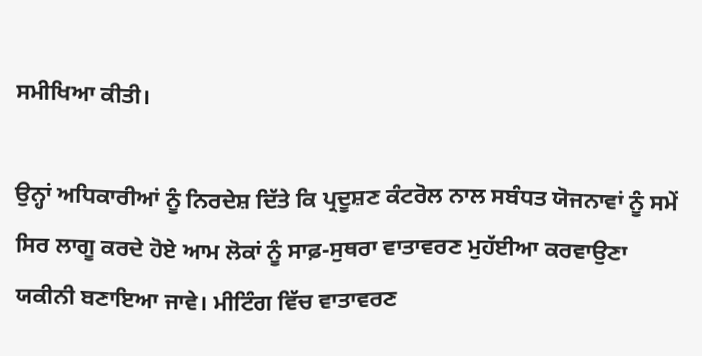ਸਮੀਖਿਆ ਕੀਤੀ।

ਉਨ੍ਹਾਂ ਅਧਿਕਾਰੀਆਂ ਨੂੰ ਨਿਰਦੇਸ਼ ਦਿੱਤੇ ਕਿ ਪ੍ਰਦੂਸ਼ਣ ਕੰਟਰੋਲ ਨਾਲ ਸਬੰਧਤ ਯੋਜਨਾਵਾਂ ਨੂੰ ਸਮੇਂ ਸਿਰ ਲਾਗੂ ਕਰਦੇ ਹੋਏ ਆਮ ਲੋਕਾਂ ਨੂੰ ਸਾਫ਼-ਸੁਥਰਾ ਵਾਤਾਵਰਣ ਮੁਹੱਈਆ ਕਰਵਾਉਣਾ ਯਕੀਨੀ ਬਣਾਇਆ ਜਾਵੇ। ਮੀਟਿੰਗ ਵਿੱਚ ਵਾਤਾਵਰਣ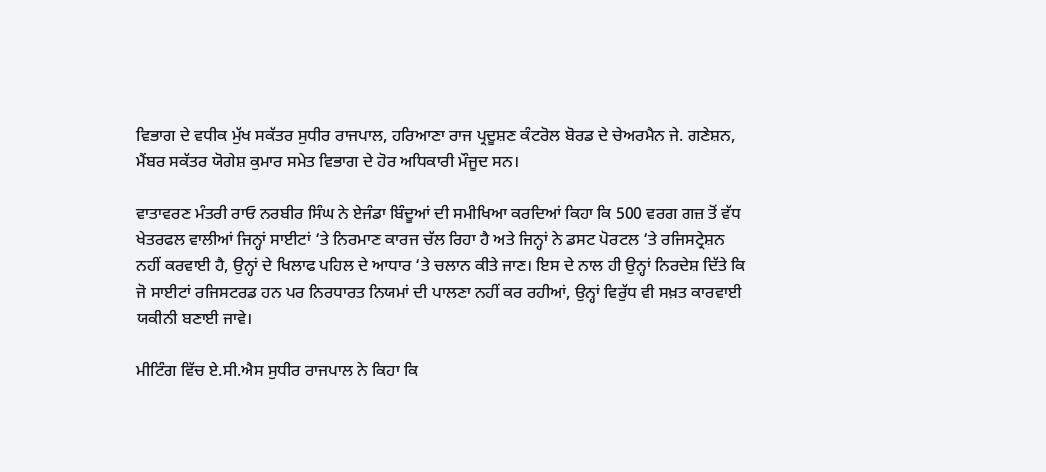ਵਿਭਾਗ ਦੇ ਵਧੀਕ ਮੁੱਖ ਸਕੱਤਰ ਸੁਧੀਰ ਰਾਜਪਾਲ, ਹਰਿਆਣਾ ਰਾਜ ਪ੍ਰਦੂਸ਼ਣ ਕੰਟਰੋਲ ਬੋਰਡ ਦੇ ਚੇਅਰਮੈਨ ਜੇ. ਗਣੇਸ਼ਨ, ਮੈਂਬਰ ਸਕੱਤਰ ਯੋਗੇਸ਼ ਕੁਮਾਰ ਸਮੇਤ ਵਿਭਾਗ ਦੇ ਹੋਰ ਅਧਿਕਾਰੀ ਮੌਜੂਦ ਸਨ।

ਵਾਤਾਵਰਣ ਮੰਤਰੀ ਰਾਓ ਨਰਬੀਰ ਸਿੰਘ ਨੇ ਏਜੰਡਾ ਬਿੰਦੂਆਂ ਦੀ ਸਮੀਖਿਆ ਕਰਦਿਆਂ ਕਿਹਾ ਕਿ 500 ਵਰਗ ਗਜ਼ ਤੋਂ ਵੱਧ ਖੇਤਰਫਲ ਵਾਲੀਆਂ ਜਿਨ੍ਹਾਂ ਸਾਈਟਾਂ ‘ਤੇ ਨਿਰਮਾਣ ਕਾਰਜ ਚੱਲ ਰਿਹਾ ਹੈ ਅਤੇ ਜਿਨ੍ਹਾਂ ਨੇ ਡਸਟ ਪੋਰਟਲ ‘ਤੇ ਰਜਿਸਟ੍ਰੇਸ਼ਨ ਨਹੀਂ ਕਰਵਾਈ ਹੈ, ਉਨ੍ਹਾਂ ਦੇ ਖਿਲਾਫ ਪਹਿਲ ਦੇ ਆਧਾਰ ‘ਤੇ ਚਲਾਨ ਕੀਤੇ ਜਾਣ। ਇਸ ਦੇ ਨਾਲ ਹੀ ਉਨ੍ਹਾਂ ਨਿਰਦੇਸ਼ ਦਿੱਤੇ ਕਿ ਜੋ ਸਾਈਟਾਂ ਰਜਿਸਟਰਡ ਹਨ ਪਰ ਨਿਰਧਾਰਤ ਨਿਯਮਾਂ ਦੀ ਪਾਲਣਾ ਨਹੀਂ ਕਰ ਰਹੀਆਂ, ਉਨ੍ਹਾਂ ਵਿਰੁੱਧ ਵੀ ਸਖ਼ਤ ਕਾਰਵਾਈ ਯਕੀਨੀ ਬਣਾਈ ਜਾਵੇ।

ਮੀਟਿੰਗ ਵਿੱਚ ਏ.ਸੀ.ਐਸ ਸੁਧੀਰ ਰਾਜਪਾਲ ਨੇ ਕਿਹਾ ਕਿ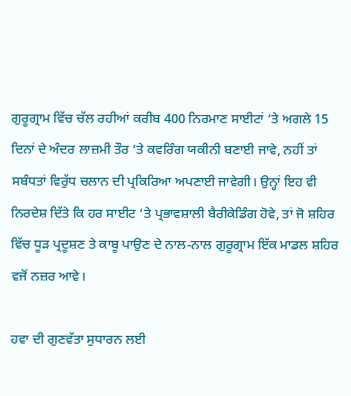ਗੁਰੂਗ੍ਰਾਮ ਵਿੱਚ ਚੱਲ ਰਹੀਆਂ ਕਰੀਬ 400 ਨਿਰਮਾਣ ਸਾਈਟਾਂ ‘ਤੇ ਅਗਲੇ 15 ਦਿਨਾਂ ਦੇ ਅੰਦਰ ਲਾਜ਼ਮੀ ਤੌਰ ‘ਤੇ ਕਵਰਿੰਗ ਯਕੀਨੀ ਬਣਾਈ ਜਾਵੇ, ਨਹੀਂ ਤਾਂ ਸਬੰਧਤਾਂ ਵਿਰੁੱਧ ਚਲਾਨ ਦੀ ਪ੍ਰਕਿਰਿਆ ਅਪਣਾਈ ਜਾਵੇਗੀ। ਉਨ੍ਹਾਂ ਇਹ ਵੀ ਨਿਰਦੇਸ਼ ਦਿੱਤੇ ਕਿ ਹਰ ਸਾਈਟ ‘ਤੇ ਪ੍ਰਭਾਵਸ਼ਾਲੀ ਬੈਰੀਕੇਡਿੰਗ ਹੋਵੇ, ਤਾਂ ਜੋ ਸ਼ਹਿਰ ਵਿੱਚ ਧੂੜ ਪ੍ਰਦੂਸ਼ਣ ਤੇ ਕਾਬੂ ਪਾਉਣ ਦੇ ਨਾਲ-ਨਾਲ ਗੁਰੂਗ੍ਰਾਮ ਇੱਕ ਮਾਡਲ ਸ਼ਹਿਰ ਵਜੋਂ ਨਜ਼ਰ ਆਵੇ।

ਹਵਾ ਦੀ ਗੁਣਵੱਤਾ ਸੁਧਾਰਨ ਲਈ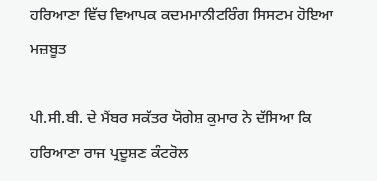ਹਰਿਆਣਾ ਵਿੱਚ ਵਿਆਪਕ ਕਦਮਮਾਨੀਟਰਿੰਗ ਸਿਸਟਮ ਹੋਇਆ ਮਜ਼ਬੂਤ

ਪੀ.ਸੀ.ਬੀ. ਦੇ ਮੈਂਬਰ ਸਕੱਤਰ ਯੋਗੇਸ਼ ਕੁਮਾਰ ਨੇ ਦੱਸਿਆ ਕਿ ਹਰਿਆਣਾ ਰਾਜ ਪ੍ਰਦੂਸ਼ਣ ਕੰਟਰੋਲ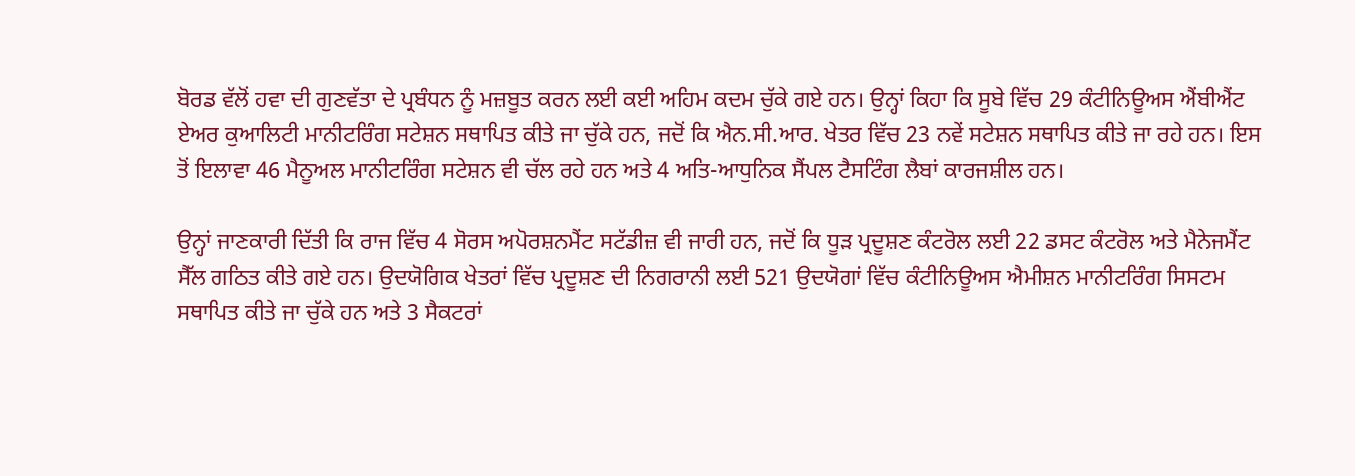ਬੋਰਡ ਵੱਲੋਂ ਹਵਾ ਦੀ ਗੁਣਵੱਤਾ ਦੇ ਪ੍ਰਬੰਧਨ ਨੂੰ ਮਜ਼ਬੂਤ ਕਰਨ ਲਈ ਕਈ ਅਹਿਮ ਕਦਮ ਚੁੱਕੇ ਗਏ ਹਨ। ਉਨ੍ਹਾਂ ਕਿਹਾ ਕਿ ਸੂਬੇ ਵਿੱਚ 29 ਕੰਟੀਨਿਊਅਸ ਐਂਬੀਐਂਟ ਏਅਰ ਕੁਆਲਿਟੀ ਮਾਨੀਟਰਿੰਗ ਸਟੇਸ਼ਨ ਸਥਾਪਿਤ ਕੀਤੇ ਜਾ ਚੁੱਕੇ ਹਨ, ਜਦੋਂ ਕਿ ਐਨ.ਸੀ.ਆਰ. ਖੇਤਰ ਵਿੱਚ 23 ਨਵੇਂ ਸਟੇਸ਼ਨ ਸਥਾਪਿਤ ਕੀਤੇ ਜਾ ਰਹੇ ਹਨ। ਇਸ ਤੋਂ ਇਲਾਵਾ 46 ਮੈਨੂਅਲ ਮਾਨੀਟਰਿੰਗ ਸਟੇਸ਼ਨ ਵੀ ਚੱਲ ਰਹੇ ਹਨ ਅਤੇ 4 ਅਤਿ-ਆਧੁਨਿਕ ਸੈਂਪਲ ਟੈਸਟਿੰਗ ਲੈਬਾਂ ਕਾਰਜਸ਼ੀਲ ਹਨ।

ਉਨ੍ਹਾਂ ਜਾਣਕਾਰੀ ਦਿੱਤੀ ਕਿ ਰਾਜ ਵਿੱਚ 4 ਸੋਰਸ ਅਪੋਰਸ਼ਨਮੈਂਟ ਸਟੱਡੀਜ਼ ਵੀ ਜਾਰੀ ਹਨ, ਜਦੋਂ ਕਿ ਧੂੜ ਪ੍ਰਦੂਸ਼ਣ ਕੰਟਰੋਲ ਲਈ 22 ਡਸਟ ਕੰਟਰੋਲ ਅਤੇ ਮੈਨੇਜਮੈਂਟ ਸੈੱਲ ਗਠਿਤ ਕੀਤੇ ਗਏ ਹਨ। ਉਦਯੋਗਿਕ ਖੇਤਰਾਂ ਵਿੱਚ ਪ੍ਰਦੂਸ਼ਣ ਦੀ ਨਿਗਰਾਨੀ ਲਈ 521 ਉਦਯੋਗਾਂ ਵਿੱਚ ਕੰਟੀਨਿਊਅਸ ਐਮੀਸ਼ਨ ਮਾਨੀਟਰਿੰਗ ਸਿਸਟਮ ਸਥਾਪਿਤ ਕੀਤੇ ਜਾ ਚੁੱਕੇ ਹਨ ਅਤੇ 3 ਸੈਕਟਰਾਂ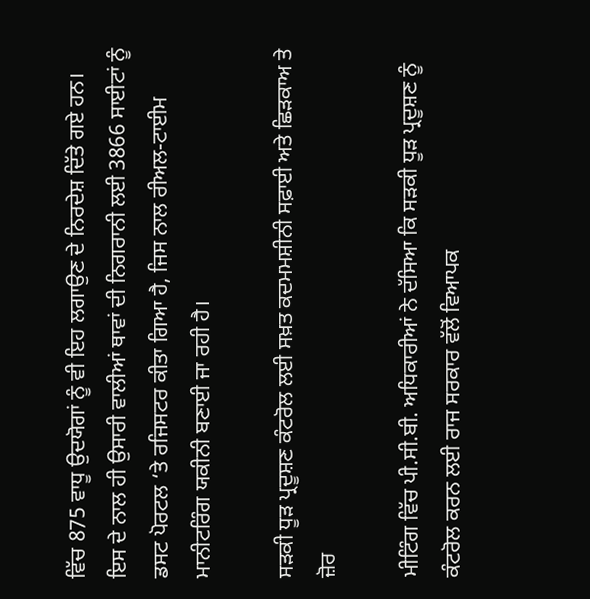ਵਿੱਚ 875 ਵਾਧੂ ਉਦਯੋਗਾਂ ਨੂੰ ਵੀ ਇਹ ਲਗਾਉਣ ਦੇ ਨਿਰਦੇਸ਼ ਦਿੱਤੇ ਗਏ ਹਨ। ਇਸ ਦੇ ਨਾਲ ਹੀ ਉਸਾਰੀ ਵਾਲੀਆਂ ਥਾਵਾਂ ਦੀ ਨਿਗਰਾਨੀ ਲਈ 3866 ਸਾਈਟਾਂ ਨੂੰ ਡਸਟ ਪੋਰਟਲ ‘ਤੇ ਰਜਿਸਟਰ ਕੀਤਾ ਗਿਆ ਹੈ, ਜਿਸ ਨਾਲ ਰੀਅਲ-ਟਾਈਮ ਮਾਨੀਟਰਿੰਗ ਯਕੀਨੀ ਬਣਾਈ ਜਾ ਰਹੀ ਹੈ।

ਸੜਕੀ ਧੂੜ ਪ੍ਰਦੂਸ਼ਣ ਕੰਟਰੋਲ ਲਈ ਸਖ਼ਤ ਕਦਮਮਸ਼ੀਨੀ ਸਫ਼ਾਈ ਅਤੇ ਛਿੜਕਾਅ ਤੇ ਜ਼ੋਰ

ਮੀਟਿੰਗ ਵਿੱਚ ਪੀ.ਸੀ.ਬੀ. ਅਧਿਕਾਰੀਆਂ ਨੇ ਦੱਸਿਆ ਕਿ ਸੜਕੀ ਧੂੜ ਪ੍ਰਦੂਸ਼ਣ ਨੂੰ ਕੰਟਰੋਲ ਕਰਨ ਲਈ ਰਾਜ ਸਰਕਾਰ ਵੱਲੋਂ ਵਿਆਪਕ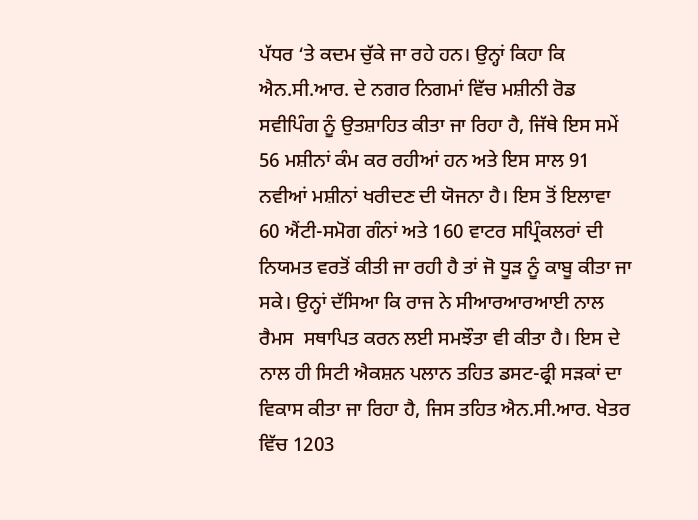ਪੱਧਰ ‘ਤੇ ਕਦਮ ਚੁੱਕੇ ਜਾ ਰਹੇ ਹਨ। ਉਨ੍ਹਾਂ ਕਿਹਾ ਕਿ ਐਨ.ਸੀ.ਆਰ. ਦੇ ਨਗਰ ਨਿਗਮਾਂ ਵਿੱਚ ਮਸ਼ੀਨੀ ਰੋਡ ਸਵੀਪਿੰਗ ਨੂੰ ਉਤਸ਼ਾਹਿਤ ਕੀਤਾ ਜਾ ਰਿਹਾ ਹੈ, ਜਿੱਥੇ ਇਸ ਸਮੇਂ 56 ਮਸ਼ੀਨਾਂ ਕੰਮ ਕਰ ਰਹੀਆਂ ਹਨ ਅਤੇ ਇਸ ਸਾਲ 91 ਨਵੀਆਂ ਮਸ਼ੀਨਾਂ ਖਰੀਦਣ ਦੀ ਯੋਜਨਾ ਹੈ। ਇਸ ਤੋਂ ਇਲਾਵਾ 60 ਐਂਟੀ-ਸਮੋਗ ਗੰਨਾਂ ਅਤੇ 160 ਵਾਟਰ ਸਪ੍ਰਿੰਕਲਰਾਂ ਦੀ ਨਿਯਮਤ ਵਰਤੋਂ ਕੀਤੀ ਜਾ ਰਹੀ ਹੈ ਤਾਂ ਜੋ ਧੂੜ ਨੂੰ ਕਾਬੂ ਕੀਤਾ ਜਾ ਸਕੇ। ਉਨ੍ਹਾਂ ਦੱਸਿਆ ਕਿ ਰਾਜ ਨੇ ਸੀਆਰਆਰਆਈ ਨਾਲ ਰੈਮਸ  ਸਥਾਪਿਤ ਕਰਨ ਲਈ ਸਮਝੌਤਾ ਵੀ ਕੀਤਾ ਹੈ। ਇਸ ਦੇ ਨਾਲ ਹੀ ਸਿਟੀ ਐਕਸ਼ਨ ਪਲਾਨ ਤਹਿਤ ਡਸਟ-ਫ੍ਰੀ ਸੜਕਾਂ ਦਾ ਵਿਕਾਸ ਕੀਤਾ ਜਾ ਰਿਹਾ ਹੈ, ਜਿਸ ਤਹਿਤ ਐਨ.ਸੀ.ਆਰ. ਖੇਤਰ ਵਿੱਚ 1203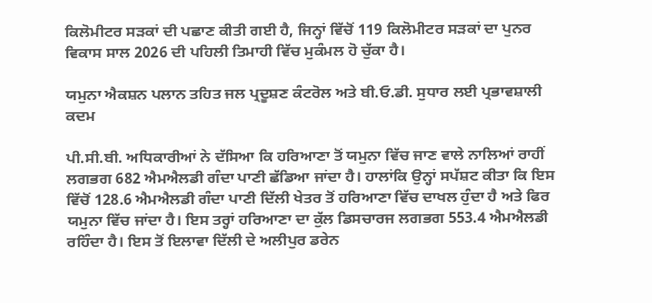ਕਿਲੋਮੀਟਰ ਸੜਕਾਂ ਦੀ ਪਛਾਣ ਕੀਤੀ ਗਈ ਹੈ, ਜਿਨ੍ਹਾਂ ਵਿੱਚੋਂ 119 ਕਿਲੋਮੀਟਰ ਸੜਕਾਂ ਦਾ ਪੁਨਰ ਵਿਕਾਸ ਸਾਲ 2026 ਦੀ ਪਹਿਲੀ ਤਿਮਾਹੀ ਵਿੱਚ ਮੁਕੰਮਲ ਹੋ ਚੁੱਕਾ ਹੈ।

ਯਮੁਨਾ ਐਕਸ਼ਨ ਪਲਾਨ ਤਹਿਤ ਜਲ ਪ੍ਰਦੂਸ਼ਣ ਕੰਟਰੋਲ ਅਤੇ ਬੀ.ਓ.ਡੀ. ਸੁਧਾਰ ਲਈ ਪ੍ਰਭਾਵਸ਼ਾਲੀ ਕਦਮ

ਪੀ.ਸੀ.ਬੀ. ਅਧਿਕਾਰੀਆਂ ਨੇ ਦੱਸਿਆ ਕਿ ਹਰਿਆਣਾ ਤੋਂ ਯਮੁਨਾ ਵਿੱਚ ਜਾਣ ਵਾਲੇ ਨਾਲਿਆਂ ਰਾਹੀਂ ਲਗਭਗ 682 ਐਮਐਲਡੀ ਗੰਦਾ ਪਾਣੀ ਛੱਡਿਆ ਜਾਂਦਾ ਹੈ। ਹਾਲਾਂਕਿ ਉਨ੍ਹਾਂ ਸਪੱਸ਼ਟ ਕੀਤਾ ਕਿ ਇਸ ਵਿੱਚੋਂ 128.6 ਐਮਐਲਡੀ ਗੰਦਾ ਪਾਣੀ ਦਿੱਲੀ ਖੇਤਰ ਤੋਂ ਹਰਿਆਣਾ ਵਿੱਚ ਦਾਖਲ ਹੁੰਦਾ ਹੈ ਅਤੇ ਫਿਰ ਯਮੁਨਾ ਵਿੱਚ ਜਾਂਦਾ ਹੈ। ਇਸ ਤਰ੍ਹਾਂ ਹਰਿਆਣਾ ਦਾ ਕੁੱਲ ਡਿਸਚਾਰਜ ਲਗਭਗ 553.4 ਐਮਐਲਡੀ ਰਹਿੰਦਾ ਹੈ। ਇਸ ਤੋਂ ਇਲਾਵਾ ਦਿੱਲੀ ਦੇ ਅਲੀਪੁਰ ਡਰੇਨ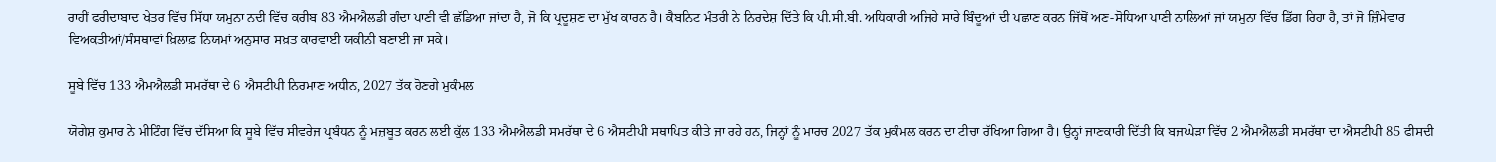ਰਾਹੀਂ ਫਰੀਦਾਬਾਦ ਖੇਤਰ ਵਿੱਚ ਸਿੱਧਾ ਯਮੁਨਾ ਨਦੀ ਵਿੱਚ ਕਰੀਬ 83 ਐਮਐਲਡੀ ਗੰਦਾ ਪਾਣੀ ਵੀ ਛੱਡਿਆ ਜਾਂਦਾ ਹੈ, ਜੋ ਕਿ ਪ੍ਰਦੂਸ਼ਣ ਦਾ ਮੁੱਖ ਕਾਰਨ ਹੈ। ਕੈਬਨਿਟ ਮੰਤਰੀ ਨੇ ਨਿਰਦੇਸ਼ ਦਿੱਤੇ ਕਿ ਪੀ.ਸੀ.ਬੀ. ਅਧਿਕਾਰੀ ਅਜਿਹੇ ਸਾਰੇ ਬਿੰਦੂਆਂ ਦੀ ਪਛਾਣ ਕਰਨ ਜਿੱਥੋਂ ਅਣ-ਸੋਧਿਆ ਪਾਣੀ ਨਾਲਿਆਂ ਜਾਂ ਯਮੁਨਾ ਵਿੱਚ ਡਿੱਗ ਰਿਹਾ ਹੈ, ਤਾਂ ਜੋ ਜ਼ਿੰਮੇਵਾਰ ਵਿਅਕਤੀਆਂ/ਸੰਸਥਾਵਾਂ ਖ਼ਿਲਾਫ਼ ਨਿਯਮਾਂ ਅਨੁਸਾਰ ਸਖ਼ਤ ਕਾਰਵਾਈ ਯਕੀਨੀ ਬਣਾਈ ਜਾ ਸਕੇ।

ਸੂਬੇ ਵਿੱਚ 133 ਐਮਐਲਡੀ ਸਮਰੱਥਾ ਦੇ 6 ਐਸਟੀਪੀ ਨਿਰਮਾਣ ਅਧੀਨ, 2027 ਤੱਕ ਹੋਣਗੇ ਮੁਕੰਮਲ

ਯੋਗੇਸ਼ ਕੁਮਾਰ ਨੇ ਮੀਟਿੰਗ ਵਿੱਚ ਦੱਸਿਆ ਕਿ ਸੂਬੇ ਵਿੱਚ ਸੀਵਰੇਜ ਪ੍ਰਬੰਧਨ ਨੂੰ ਮਜ਼ਬੂਤ ਕਰਨ ਲਈ ਕੁੱਲ 133 ਐਮਐਲਡੀ ਸਮਰੱਥਾ ਦੇ 6 ਐਸਟੀਪੀ ਸਥਾਪਿਤ ਕੀਤੇ ਜਾ ਰਹੇ ਹਨ, ਜਿਨ੍ਹਾਂ ਨੂੰ ਮਾਰਚ 2027 ਤੱਕ ਮੁਕੰਮਲ ਕਰਨ ਦਾ ਟੀਚਾ ਰੱਖਿਆ ਗਿਆ ਹੈ। ਉਨ੍ਹਾਂ ਜਾਣਕਾਰੀ ਦਿੱਤੀ ਕਿ ਬਜਘੇੜਾ ਵਿੱਚ 2 ਐਮਐਲਡੀ ਸਮਰੱਥਾ ਦਾ ਐਸਟੀਪੀ 85 ਫੀਸਦੀ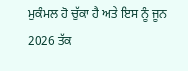ਮੁਕੰਮਲ ਹੋ ਚੁੱਕਾ ਹੈ ਅਤੇ ਇਸ ਨੂੰ ਜੂਨ 2026 ਤੱਕ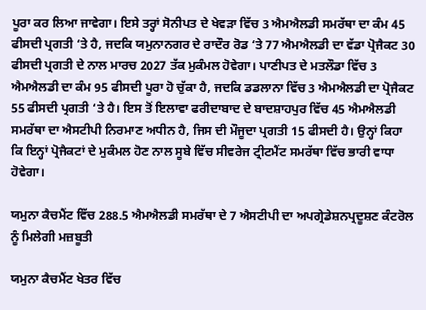ਪੂਰਾ ਕਰ ਲਿਆ ਜਾਵੇਗਾ। ਇਸੇ ਤਰ੍ਹਾਂ ਸੋਨੀਪਤ ਦੇ ਖੇਵੜਾ ਵਿੱਚ 3 ਐਮਐਲਡੀ ਸਮਰੱਥਾ ਦਾ ਕੰਮ 45 ਫੀਸਦੀ ਪ੍ਰਗਤੀ ‘ਤੇ ਹੈ, ਜਦਕਿ ਯਮੁਨਾਨਗਰ ਦੇ ਰਾਦੌਰ ਰੋਡ ‘ਤੇ 77 ਐਮਐਲਡੀ ਦਾ ਵੱਡਾ ਪ੍ਰੋਜੈਕਟ 30 ਫੀਸਦੀ ਪ੍ਰਗਤੀ ਦੇ ਨਾਲ ਮਾਰਚ 2027 ਤੱਕ ਮੁਕੰਮਲ ਹੋਵੇਗਾ। ਪਾਣੀਪਤ ਦੇ ਮਤਲੌਡਾ ਵਿੱਚ 3 ਐਮਐਲਡੀ ਦਾ ਕੰਮ 95 ਫੀਸਦੀ ਪੂਰਾ ਹੋ ਚੁੱਕਾ ਹੈ, ਜਦਕਿ ਡਡਲਾਨਾ ਵਿੱਚ 3 ਐਮਐਲਡੀ ਦਾ ਪ੍ਰੋਜੈਕਟ 55 ਫੀਸਦੀ ਪ੍ਰਗਤੀ ‘ਤੇ ਹੈ। ਇਸ ਤੋਂ ਇਲਾਵਾ ਫਰੀਦਾਬਾਦ ਦੇ ਬਾਦਸ਼ਾਹਪੁਰ ਵਿੱਚ 45 ਐਮਐਲਡੀ ਸਮਰੱਥਾ ਦਾ ਐਸਟੀਪੀ ਨਿਰਮਾਣ ਅਧੀਨ ਹੈ, ਜਿਸ ਦੀ ਮੌਜੂਦਾ ਪ੍ਰਗਤੀ 15 ਫੀਸਦੀ ਹੈ। ਉਨ੍ਹਾਂ ਕਿਹਾ ਕਿ ਇਨ੍ਹਾਂ ਪ੍ਰੋਜੈਕਟਾਂ ਦੇ ਮੁਕੰਮਲ ਹੋਣ ਨਾਲ ਸੂਬੇ ਵਿੱਚ ਸੀਵਰੇਜ ਟ੍ਰੀਟਮੈਂਟ ਸਮਰੱਥਾ ਵਿੱਚ ਭਾਰੀ ਵਾਧਾ ਹੋਵੇਗਾ।

ਯਮੁਨਾ ਕੈਚਮੈਂਟ ਵਿੱਚ 288.5 ਐਮਐਲਡੀ ਸਮਰੱਥਾ ਦੇ 7 ਐਸਟੀਪੀ ਦਾ ਅਪਗ੍ਰੇਡੇਸ਼ਨਪ੍ਰਦੂਸ਼ਣ ਕੰਟਰੋਲ ਨੂੰ ਮਿਲੇਗੀ ਮਜ਼ਬੂਤੀ

ਯਮੁਨਾ ਕੈਚਮੈਂਟ ਖੇਤਰ ਵਿੱਚ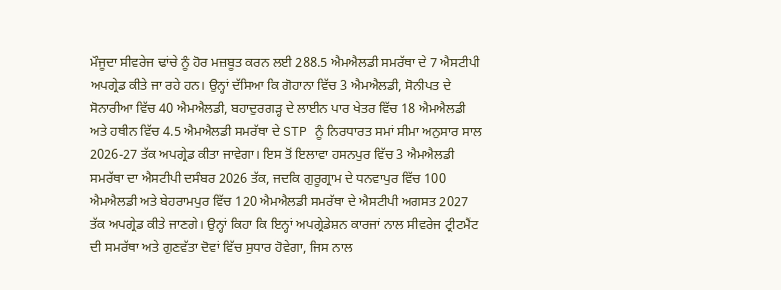ਮੌਜੂਦਾ ਸੀਵਰੇਜ ਢਾਂਚੇ ਨੂੰ ਹੋਰ ਮਜ਼ਬੂਤ ਕਰਨ ਲਈ 288.5 ਐਮਐਲਡੀ ਸਮਰੱਥਾ ਦੇ 7 ਐਸਟੀਪੀ ਅਪਗ੍ਰੇਡ ਕੀਤੇ ਜਾ ਰਹੇ ਹਨ। ਉਨ੍ਹਾਂ ਦੱਸਿਆ ਕਿ ਗੋਹਾਨਾ ਵਿੱਚ 3 ਐਮਐਲਡੀ, ਸੋਨੀਪਤ ਦੇ ਸੋਨਾਰੀਆ ਵਿੱਚ 40 ਐਮਐਲਡੀ, ਬਹਾਦੁਰਗੜ੍ਹ ਦੇ ਲਾਈਨ ਪਾਰ ਖੇਤਰ ਵਿੱਚ 18 ਐਮਐਲਡੀ ਅਤੇ ਹਥੀਨ ਵਿੱਚ 4.5 ਐਮਐਲਡੀ ਸਮਰੱਥਾ ਦੇ STP ਨੂੰ ਨਿਰਧਾਰਤ ਸਮਾਂ ਸੀਮਾ ਅਨੁਸਾਰ ਸਾਲ 2026-27 ਤੱਕ ਅਪਗ੍ਰੇਡ ਕੀਤਾ ਜਾਵੇਗਾ। ਇਸ ਤੋਂ ਇਲਾਵਾ ਹਸਨਪੁਰ ਵਿੱਚ 3 ਐਮਐਲਡੀ ਸਮਰੱਥਾ ਦਾ ਐਸਟੀਪੀ ਦਸੰਬਰ 2026 ਤੱਕ, ਜਦਕਿ ਗੁਰੂਗ੍ਰਾਮ ਦੇ ਧਨਵਾਪੁਰ ਵਿੱਚ 100 ਐਮਐਲਡੀ ਅਤੇ ਬੇਹਰਾਮਪੁਰ ਵਿੱਚ 120 ਐਮਐਲਡੀ ਸਮਰੱਥਾ ਦੇ ਐਸਟੀਪੀ ਅਗਸਤ 2027 ਤੱਕ ਅਪਗ੍ਰੇਡ ਕੀਤੇ ਜਾਣਗੇ। ਉਨ੍ਹਾਂ ਕਿਹਾ ਕਿ ਇਨ੍ਹਾਂ ਅਪਗ੍ਰੇਡੇਸ਼ਨ ਕਾਰਜਾਂ ਨਾਲ ਸੀਵਰੇਜ ਟ੍ਰੀਟਮੈਂਟ ਦੀ ਸਮਰੱਥਾ ਅਤੇ ਗੁਣਵੱਤਾ ਦੋਵਾਂ ਵਿੱਚ ਸੁਧਾਰ ਹੋਵੇਗਾ, ਜਿਸ ਨਾਲ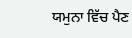ਯਮੁਨਾ ਵਿੱਚ ਪੈਣ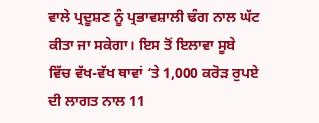ਵਾਲੇ ਪ੍ਰਦੂਸ਼ਣ ਨੂੰ ਪ੍ਰਭਾਵਸ਼ਾਲੀ ਢੰਗ ਨਾਲ ਘੱਟ ਕੀਤਾ ਜਾ ਸਕੇਗਾ। ਇਸ ਤੋਂ ਇਲਾਵਾ ਸੂਬੇ ਵਿੱਚ ਵੱਖ-ਵੱਖ ਥਾਵਾਂ ‘ਤੇ 1,000 ਕਰੋੜ ਰੁਪਏ ਦੀ ਲਾਗਤ ਨਾਲ 11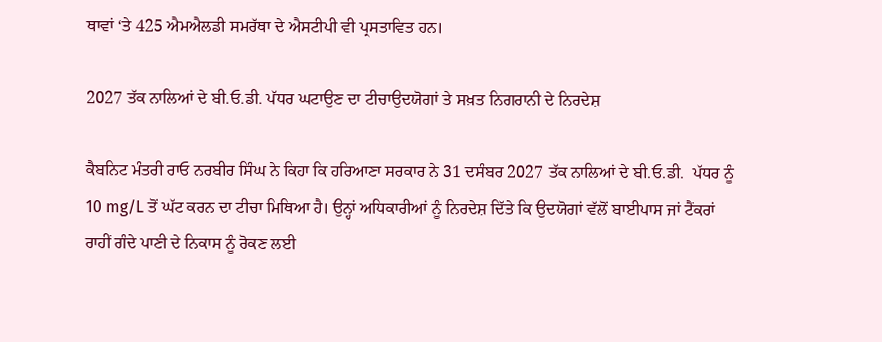ਥਾਵਾਂ ‘ਤੇ 425 ਐਮਐਲਡੀ ਸਮਰੱਥਾ ਦੇ ਐਸਟੀਪੀ ਵੀ ਪ੍ਰਸਤਾਵਿਤ ਹਨ।

2027 ਤੱਕ ਨਾਲਿਆਂ ਦੇ ਬੀ.ਓ.ਡੀ. ਪੱਧਰ ਘਟਾਉਣ ਦਾ ਟੀਚਾਉਦਯੋਗਾਂ ਤੇ ਸਖ਼ਤ ਨਿਗਰਾਨੀ ਦੇ ਨਿਰਦੇਸ਼

ਕੈਬਨਿਟ ਮੰਤਰੀ ਰਾਓ ਨਰਬੀਰ ਸਿੰਘ ਨੇ ਕਿਹਾ ਕਿ ਹਰਿਆਣਾ ਸਰਕਾਰ ਨੇ 31 ਦਸੰਬਰ 2027 ਤੱਕ ਨਾਲਿਆਂ ਦੇ ਬੀ.ਓ.ਡੀ.  ਪੱਧਰ ਨੂੰ 10 mg/L ਤੋਂ ਘੱਟ ਕਰਨ ਦਾ ਟੀਚਾ ਮਿਥਿਆ ਹੈ। ਉਨ੍ਹਾਂ ਅਧਿਕਾਰੀਆਂ ਨੂੰ ਨਿਰਦੇਸ਼ ਦਿੱਤੇ ਕਿ ਉਦਯੋਗਾਂ ਵੱਲੋਂ ਬਾਈਪਾਸ ਜਾਂ ਟੈਂਕਰਾਂ ਰਾਹੀਂ ਗੰਦੇ ਪਾਣੀ ਦੇ ਨਿਕਾਸ ਨੂੰ ਰੋਕਣ ਲਈ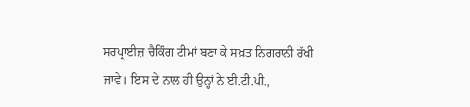ਸਰਪ੍ਰਾਈਜ਼ ਚੈਕਿੰਗ ਟੀਮਾਂ ਬਣਾ ਕੇ ਸਖ਼ਤ ਨਿਗਰਾਨੀ ਰੱਖੀ ਜਾਵੇ। ਇਸ ਦੇ ਨਾਲ ਹੀ ਉਨ੍ਹਾਂ ਨੇ ਈ.ਟੀ.ਪੀ.,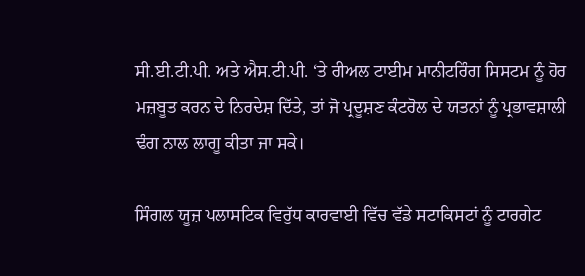ਸੀ.ਈ.ਟੀ.ਪੀ. ਅਤੇ ਐਸ.ਟੀ.ਪੀ. ‘ਤੇ ਰੀਅਲ ਟਾਈਮ ਮਾਨੀਟਰਿੰਗ ਸਿਸਟਮ ਨੂੰ ਹੋਰ ਮਜ਼ਬੂਤ ਕਰਨ ਦੇ ਨਿਰਦੇਸ਼ ਦਿੱਤੇ, ਤਾਂ ਜੋ ਪ੍ਰਦੂਸ਼ਣ ਕੰਟਰੋਲ ਦੇ ਯਤਨਾਂ ਨੂੰ ਪ੍ਰਭਾਵਸ਼ਾਲੀ ਢੰਗ ਨਾਲ ਲਾਗੂ ਕੀਤਾ ਜਾ ਸਕੇ।

ਸਿੰਗਲ ਯੂਜ਼ ਪਲਾਸਟਿਕ ਵਿਰੁੱਧ ਕਾਰਵਾਈ ਵਿੱਚ ਵੱਡੇ ਸਟਾਕਿਸਟਾਂ ਨੂੰ ਟਾਰਗੇਟ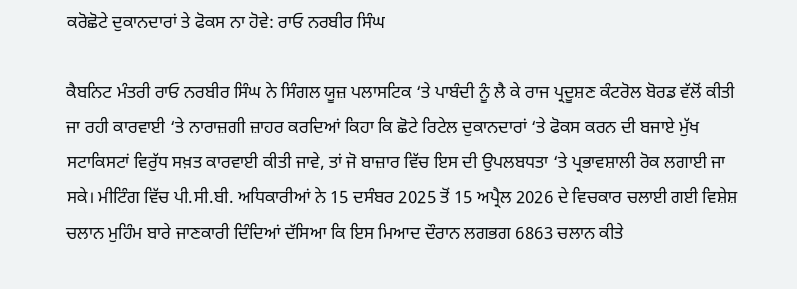ਕਰੋਛੋਟੇ ਦੁਕਾਨਦਾਰਾਂ ਤੇ ਫੋਕਸ ਨਾ ਹੋਵੇ: ਰਾਓ ਨਰਬੀਰ ਸਿੰਘ

ਕੈਬਨਿਟ ਮੰਤਰੀ ਰਾਓ ਨਰਬੀਰ ਸਿੰਘ ਨੇ ਸਿੰਗਲ ਯੂਜ਼ ਪਲਾਸਟਿਕ ‘ਤੇ ਪਾਬੰਦੀ ਨੂੰ ਲੈ ਕੇ ਰਾਜ ਪ੍ਰਦੂਸ਼ਣ ਕੰਟਰੋਲ ਬੋਰਡ ਵੱਲੋਂ ਕੀਤੀ ਜਾ ਰਹੀ ਕਾਰਵਾਈ ‘ਤੇ ਨਾਰਾਜ਼ਗੀ ਜ਼ਾਹਰ ਕਰਦਿਆਂ ਕਿਹਾ ਕਿ ਛੋਟੇ ਰਿਟੇਲ ਦੁਕਾਨਦਾਰਾਂ ‘ਤੇ ਫੋਕਸ ਕਰਨ ਦੀ ਬਜਾਏ ਮੁੱਖ ਸਟਾਕਿਸਟਾਂ ਵਿਰੁੱਧ ਸਖ਼ਤ ਕਾਰਵਾਈ ਕੀਤੀ ਜਾਵੇ, ਤਾਂ ਜੋ ਬਾਜ਼ਾਰ ਵਿੱਚ ਇਸ ਦੀ ਉਪਲਬਧਤਾ ‘ਤੇ ਪ੍ਰਭਾਵਸ਼ਾਲੀ ਰੋਕ ਲਗਾਈ ਜਾ ਸਕੇ। ਮੀਟਿੰਗ ਵਿੱਚ ਪੀ.ਸੀ.ਬੀ. ਅਧਿਕਾਰੀਆਂ ਨੇ 15 ਦਸੰਬਰ 2025 ਤੋਂ 15 ਅਪ੍ਰੈਲ 2026 ਦੇ ਵਿਚਕਾਰ ਚਲਾਈ ਗਈ ਵਿਸ਼ੇਸ਼ ਚਲਾਨ ਮੁਹਿੰਮ ਬਾਰੇ ਜਾਣਕਾਰੀ ਦਿੰਦਿਆਂ ਦੱਸਿਆ ਕਿ ਇਸ ਮਿਆਦ ਦੌਰਾਨ ਲਗਭਗ 6863 ਚਲਾਨ ਕੀਤੇ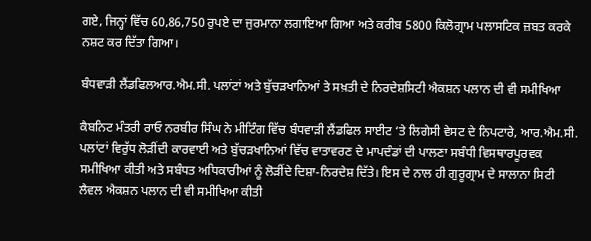ਗਏ, ਜਿਨ੍ਹਾਂ ਵਿੱਚ 60,86,750 ਰੁਪਏ ਦਾ ਜੁਰਮਾਨਾ ਲਗਾਇਆ ਗਿਆ ਅਤੇ ਕਰੀਬ 5800 ਕਿਲੋਗ੍ਰਾਮ ਪਲਾਸਟਿਕ ਜ਼ਬਤ ਕਰਕੇ ਨਸ਼ਟ ਕਰ ਦਿੱਤਾ ਗਿਆ।

ਬੰਧਵਾੜੀ ਲੈਂਡਫਿਲਆਰ.ਐਮ.ਸੀ. ਪਲਾਂਟਾਂ ਅਤੇ ਬੁੱਚੜਖਾਨਿਆਂ ਤੇ ਸਖ਼ਤੀ ਦੇ ਨਿਰਦੇਸ਼ਸਿਟੀ ਐਕਸ਼ਨ ਪਲਾਨ ਦੀ ਵੀ ਸਮੀਖਿਆ

ਕੈਬਨਿਟ ਮੰਤਰੀ ਰਾਓ ਨਰਬੀਰ ਸਿੰਘ ਨੇ ਮੀਟਿੰਗ ਵਿੱਚ ਬੰਧਵਾੜੀ ਲੈਂਡਫਿਲ ਸਾਈਟ ‘ਤੇ ਲਿਗੇਸੀ ਵੇਸਟ ਦੇ ਨਿਪਟਾਰੇ, ਆਰ.ਐਮ.ਸੀ. ਪਲਾਂਟਾਂ ਵਿਰੁੱਧ ਲੋੜੀਂਦੀ ਕਾਰਵਾਈ ਅਤੇ ਬੁੱਚੜਖਾਨਿਆਂ ਵਿੱਚ ਵਾਤਾਵਰਣ ਦੇ ਮਾਪਦੰਡਾਂ ਦੀ ਪਾਲਣਾ ਸਬੰਧੀ ਵਿਸਥਾਰਪੂਰਵਕ ਸਮੀਖਿਆ ਕੀਤੀ ਅਤੇ ਸਬੰਧਤ ਅਧਿਕਾਰੀਆਂ ਨੂੰ ਲੋੜੀਂਦੇ ਦਿਸ਼ਾ-ਨਿਰਦੇਸ਼ ਦਿੱਤੇ। ਇਸ ਦੇ ਨਾਲ ਹੀ ਗੁਰੂਗ੍ਰਾਮ ਦੇ ਸਾਲਾਨਾ ਸਿਟੀ ਲੈਵਲ ਐਕਸ਼ਨ ਪਲਾਨ ਦੀ ਵੀ ਸਮੀਖਿਆ ਕੀਤੀ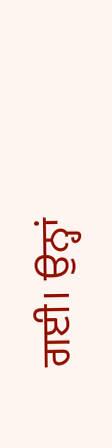ਗਈ। ਉਨ੍ਹਾਂ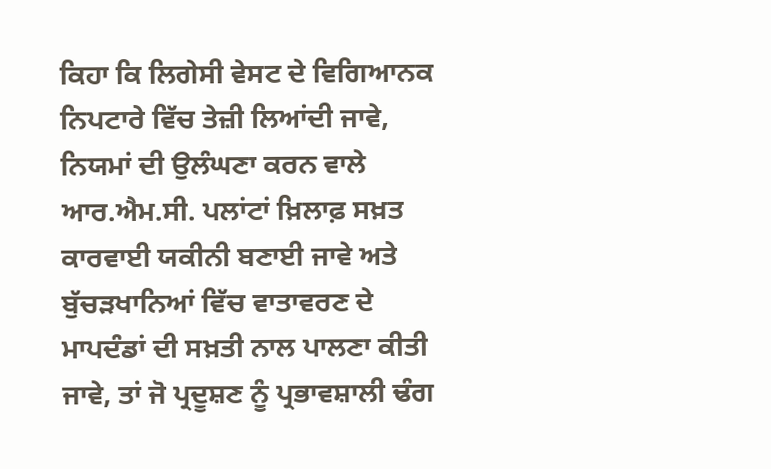ਕਿਹਾ ਕਿ ਲਿਗੇਸੀ ਵੇਸਟ ਦੇ ਵਿਗਿਆਨਕ ਨਿਪਟਾਰੇ ਵਿੱਚ ਤੇਜ਼ੀ ਲਿਆਂਦੀ ਜਾਵੇ, ਨਿਯਮਾਂ ਦੀ ਉਲੰਘਣਾ ਕਰਨ ਵਾਲੇ ਆਰ.ਐਮ.ਸੀ. ਪਲਾਂਟਾਂ ਖ਼ਿਲਾਫ਼ ਸਖ਼ਤ ਕਾਰਵਾਈ ਯਕੀਨੀ ਬਣਾਈ ਜਾਵੇ ਅਤੇ ਬੁੱਚੜਖਾਨਿਆਂ ਵਿੱਚ ਵਾਤਾਵਰਣ ਦੇ ਮਾਪਦੰਡਾਂ ਦੀ ਸਖ਼ਤੀ ਨਾਲ ਪਾਲਣਾ ਕੀਤੀ ਜਾਵੇ, ਤਾਂ ਜੋ ਪ੍ਰਦੂਸ਼ਣ ਨੂੰ ਪ੍ਰਭਾਵਸ਼ਾਲੀ ਢੰਗ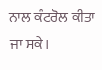ਨਾਲ ਕੰਟਰੋਲ ਕੀਤਾ ਜਾ ਸਕੇ।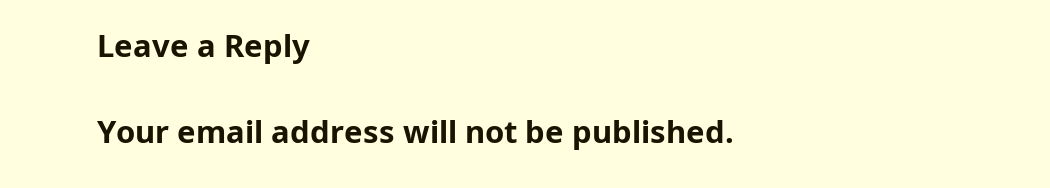Leave a Reply

Your email address will not be published.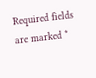Required fields are marked *